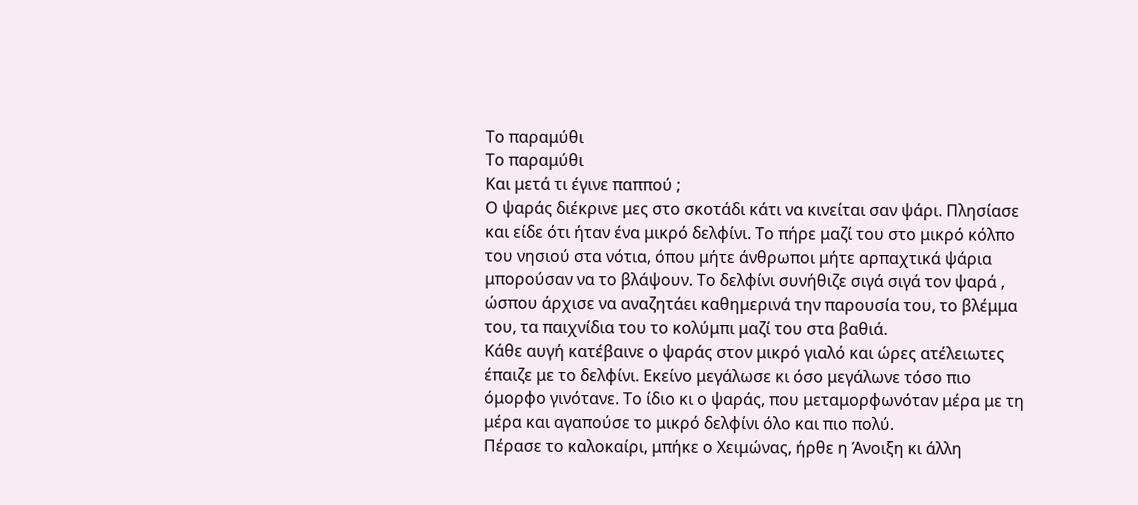Το παραμύθι
Το παραμύθι
Και μετά τι έγινε παππού ;
Ο ψαράς διέκρινε μες στο σκοτάδι κάτι να κινείται σαν ψάρι. Πλησίασε και είδε ότι ήταν ένα μικρό δελφίνι. Το πήρε μαζί του στο μικρό κόλπο του νησιού στα νότια, όπου μήτε άνθρωποι μήτε αρπαχτικά ψάρια μπορούσαν να το βλάψουν. Το δελφίνι συνήθιζε σιγά σιγά τον ψαρά , ώσπου άρχισε να αναζητάει καθημερινά την παρουσία του, το βλέμμα του, τα παιχνίδια του το κολύμπι μαζί του στα βαθιά.
Κάθε αυγή κατέβαινε ο ψαράς στον μικρό γιαλό και ώρες ατέλειωτες έπαιζε με το δελφίνι. Εκείνο μεγάλωσε κι όσο μεγάλωνε τόσο πιο όμορφο γινότανε. Το ίδιο κι ο ψαράς, που μεταμορφωνόταν μέρα με τη μέρα και αγαπούσε το μικρό δελφίνι όλο και πιο πολύ.
Πέρασε το καλοκαίρι, μπήκε ο Χειμώνας, ήρθε η Άνοιξη κι άλλη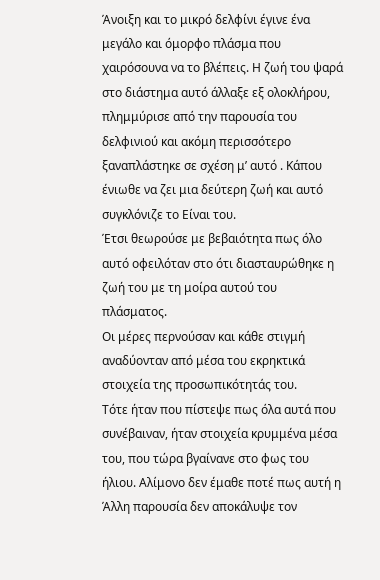Άνοιξη και το μικρό δελφίνι έγινε ένα μεγάλο και όμορφο πλάσμα που χαιρόσουνα να το βλέπεις. Η ζωή του ψαρά στο διάστημα αυτό άλλαξε εξ ολοκλήρου, πλημμύρισε από την παρουσία του δελφινιού και ακόμη περισσότερο ξαναπλάστηκε σε σχέση μ’ αυτό . Κάπου ένιωθε να ζει μια δεύτερη ζωή και αυτό συγκλόνιζε το Είναι του.
Έτσι θεωρούσε με βεβαιότητα πως όλο αυτό οφειλόταν στο ότι διασταυρώθηκε η ζωή του με τη μοίρα αυτού του πλάσματος.
Οι μέρες περνούσαν και κάθε στιγμή αναδύονταν από μέσα του εκρηκτικά στοιχεία της προσωπικότητάς του.
Τότε ήταν που πίστεψε πως όλα αυτά που συνέβαιναν, ήταν στοιχεία κρυμμένα μέσα του, που τώρα βγαίνανε στο φως του ήλιου. Αλίμονο δεν έμαθε ποτέ πως αυτή η Άλλη παρουσία δεν αποκάλυψε τον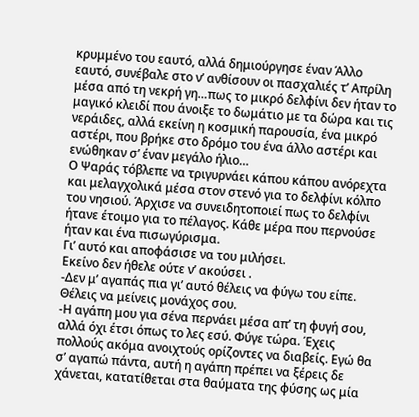κρυμμένο του εαυτό, αλλά δημιούργησε έναν Άλλο εαυτό, συνέβαλε στο ν’ ανθίσουν οι πασχαλιές τ’ Απρίλη μέσα από τη νεκρή γη…πως το μικρό δελφίνι δεν ήταν το μαγικό κλειδί που άνοιξε το δωμάτιο με τα δώρα και τις νεράιδες, αλλά εκείνη η κοσμική παρουσία, ένα μικρό αστέρι, που βρήκε στο δρόμο του ένα άλλο αστέρι και ενώθηκαν σ’ έναν μεγάλο ήλιο…
Ο Ψαράς τόβλεπε να τριγυρνάει κάπου κάπου ανόρεχτα και μελαγχολικά μέσα στον στενό για το δελφίνι κόλπο του νησιού. Άρχισε να συνειδητοποιεί πως το δελφίνι ήτανε έτοιμο για το πέλαγος. Κάθε μέρα που περνούσε ήταν και ένα πισωγύρισμα.
Γι’ αυτό και αποφάσισε να του μιλήσει.
Εκείνο δεν ήθελε ούτε ν’ ακούσει .
-Δεν μ’ αγαπάς πια γι’ αυτό θέλεις να φύγω του είπε. Θέλεις να μείνεις μονάχος σου.
-Η αγάπη μου για σένα περνάει μέσα απ’ τη φυγή σου, αλλά όχι έτσι όπως το λες εσύ. Φύγε τώρα. Έχεις πολλούς ακόμα ανοιχτούς ορίζοντες να διαβείς. Εγώ θα σ’ αγαπώ πάντα, αυτή η αγάπη πρέπει να ξέρεις δε χάνεται, κατατίθεται στα θαύματα της φύσης ως μία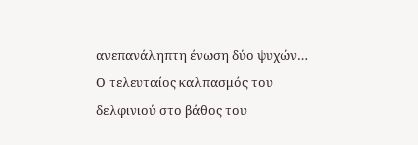ανεπανάληπτη ένωση δύο ψυχών…
Ο τελευταίος καλπασμός του δελφινιού στο βάθος του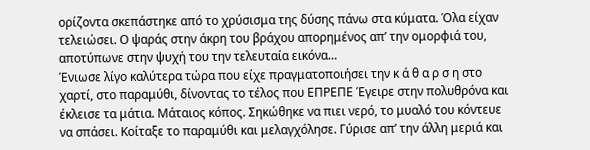ορίζοντα σκεπάστηκε από το χρύσισμα της δύσης πάνω στα κύματα. Όλα είχαν τελειώσει. Ο ψαράς στην άκρη του βράχου απορημένος απ’ την ομορφιά του, αποτύπωνε στην ψυχή του την τελευταία εικόνα…
Ένιωσε λίγο καλύτερα τώρα που είχε πραγματοποιήσει την κ ά θ α ρ σ η στο χαρτί, στο παραμύθι, δίνοντας το τέλος που ΕΠΡΕΠΕ Έγειρε στην πολυθρόνα και έκλεισε τα μάτια. Μάταιος κόπος. Σηκώθηκε να πιει νερό, το μυαλό του κόντευε να σπάσει. Κοίταξε το παραμύθι και μελαγχόλησε. Γύρισε απ’ την άλλη μεριά και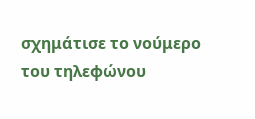σχημάτισε το νούμερο του τηλεφώνου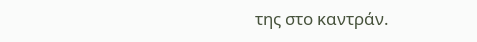της στο καντράν.